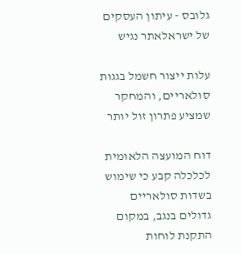גלובס - עיתון העסקים של ישראלאתר נגיש

עלות ייצור חשמל בגגות סולאריים, והמחקר שמציע פתרון זול יותר

דוח המועצה הלאומית לכלכלה קבע כי שימוש בשדות סולאריים גדולים בנגב, במקום התקנת לוחות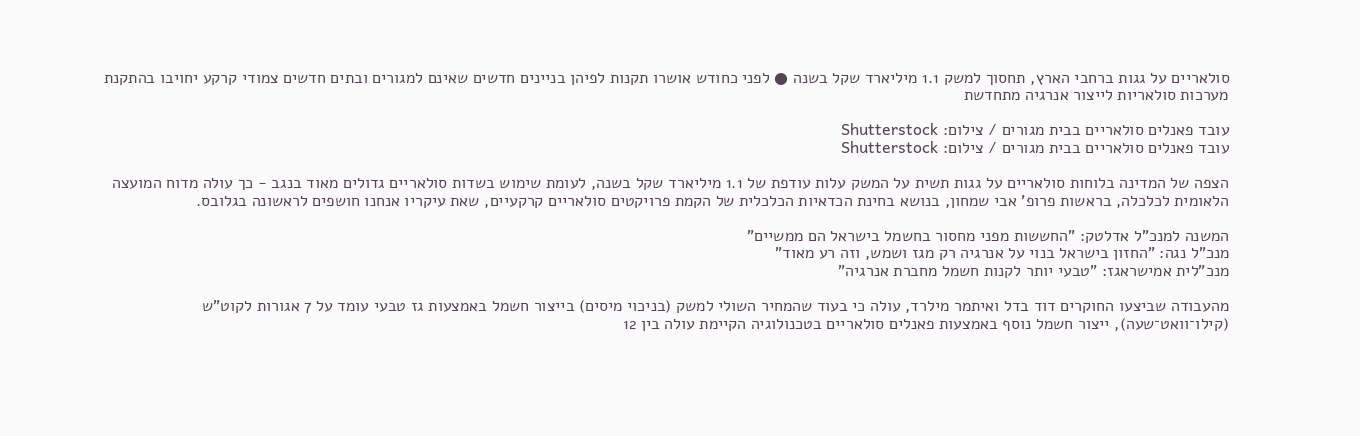סולאריים על גגות ברחבי הארץ, תחסוך למשק 1.1 מיליארד שקל בשנה ● לפני כחודש אושרו תקנות לפיהן בניינים חדשים שאינם למגורים ובתים חדשים צמודי קרקע יחויבו בהתקנת מערכות סולאריות לייצור אנרגיה מתחדשת

עובד פאנלים סולאריים בבית מגורים / צילום: Shutterstock
עובד פאנלים סולאריים בבית מגורים / צילום: Shutterstock

הצפה של המדינה בלוחות סולאריים על גגות תשית על המשק עלות עודפת של 1.1 מיליארד שקל בשנה, לעומת שימוש בשדות סולאריים גדולים מאוד בנגב - כך עולה מדוח המועצה הלאומית לכלכלה, בראשות פרופ' אבי שמחון, בנושא בחינת הכדאיות הכלכלית של הקמת פרויקטים סולאריים קרקעיים, שאת עיקריו אנחנו חושפים לראשונה בגלובס.

המשנה למנכ"ל אדלטק: "החששות מפני מחסור בחשמל בישראל הם ממשיים"
מנכ"ל נגה: "החזון בישראל בנוי על אנרגיה רק מגז ושמש, וזה רע מאוד"
מנכ"לית אמישראגז: "טבעי יותר לקנות חשמל מחברת אנרגיה"

מהעבודה שביצעו החוקרים דוד בדל ואיתמר מילרד, עולה כי בעוד שהמחיר השולי למשק (בניכוי מיסים) בייצור חשמל באמצעות גז טבעי עומד על 7 אגורות לקוט"ש (קילו־וואט־שעה), ייצור חשמל נוסף באמצעות פאנלים סולאריים בטכנולוגיה הקיימת עולה בין 12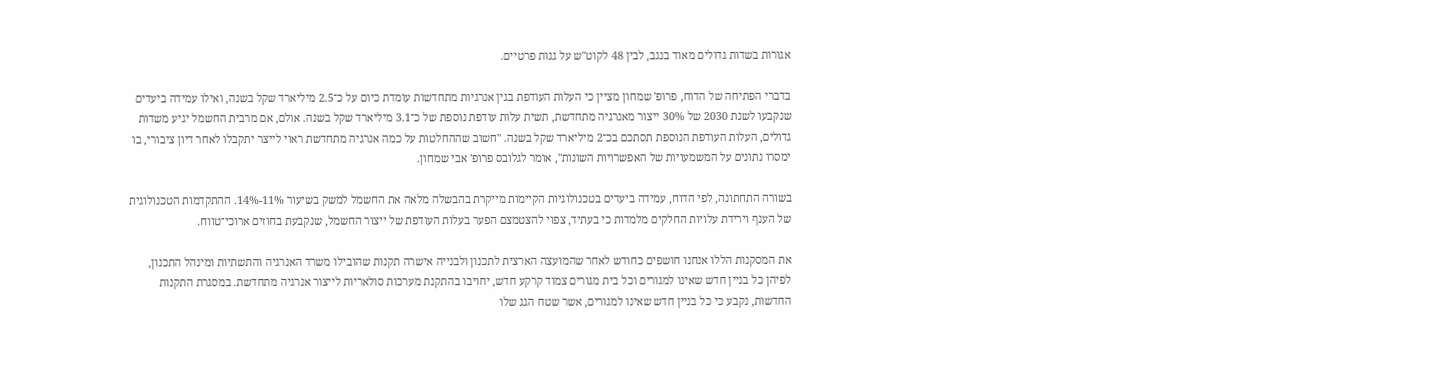אגורות בשדות גדולים מאוד בנגב, לבין 48 לקוט"ש על גגות פרטיים.

בדברי הפתיחה של הדוח, פרופ' שמחון מציין כי העלות העודפת בגין אנרגיות מתחדשות עומדת כיום על כ־2.5 מיליארד שקל בשנה, ואילו עמידה ביעדים שנקבעו לשנת 2030 של 30% ייצור מאנרגיה מתחדשת, תשית עלות עודפת נוספת של כ־3.1 מיליארד שקל בשנה. אולם, אם מרבית החשמל יגיע משדות גדולים, העלות העודפת הנוספת תסתכם בכ־2 מיליארד שקל בשנה. "חשוב שההחלטות על כמה אנרגיה מתחדשת ראוי לייצר יתקבלו לאחר דיון ציבורי, בו ימסרו נתונים על המשמעויות של האפשרויות השונות", אומר לגלובס פרופ' אבי שמחון.

בשורה התחתונה, לפי הדוח, עמידה ביעדים בטכנולוגיות הקיימות מייקרת בהבשלה מלאה את החשמל למשק בשיעור 11%-14%. ההתקדמות הטכנולוגית של הענף וירידת עלויות החלקים מלמדות כי בעתיד, צפוי להצטמצם הפער בעלות העודפת של ייצור החשמל, שנקבעת בחוזים ארוכי־טווח.

את המסקנות הללו אנחנו חושפים כחודש לאחר שהמועצה הארצית לתכנון ולבנייה אישרה תקנות שהובילו משרד האנרגיה והתשתיות ומינהל התכנון, לפיהן כל בניין חדש שאינו למגורים וכל בית מגורים צמוד קרקע חדש, יחויבו בהתקנת מערכות סולאריות לייצור אנרגיה מתחדשת. במסגרת התקנות החדשות, נקבע כי כל בניין חדש שאינו למגורים, אשר שטח הגג שלו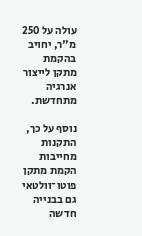עולה על 250 מ"ר, יחויב בהקמת מתקן לייצור אנרגיה מתחדשת.

נוסף על כך, התקנות מחייבות הקמת מתקן פוטו־וולטאי גם בבנייה חדשה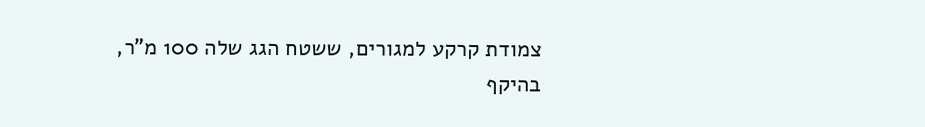צמודת קרקע למגורים, ששטח הגג שלה 100 מ"ר, בהיקף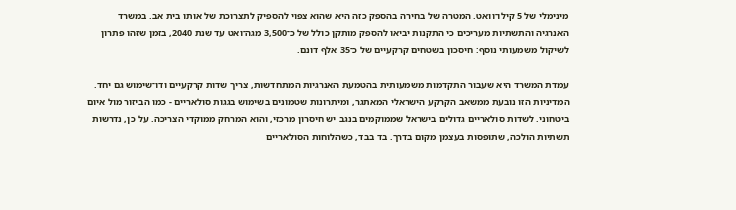מינימלי של 5 קילו־וואט. המטרה של בחירה בהספק כזה היא שהוא צפוי להספיק לתצרוכת של אותו בית אב. במשרד האנרגיה והתשתיות מעריכים כי התקנות יביאו להספק מותקן כולל של כ־3,500 מגה־ואט עד שנת 2040, בזמן שזהו פתרון לשיקול משמעותי נוסף: חיסכון בשטחים קרקעיים של כ־35 אלף דונם.

עמדת המשרד היא שעבור התקדמות משמעותית בהטמעת האנרגיות המתחדשות, צריך שדות קרקעיים ודו־שימוש גם יחד. המדיניות הזו נובעת ממשאב הקרקע הישראלי המאתגר, ומיתרונות שטמונים בשימוש בגגות סולאריים - כמו הביזור מול איום ביטחוני. לשדות סולאריים גדולים בישראל שממוקמים בנגב יש חיסרון מרכזי, והוא המרחק ממוקדי הצריכה. על כן, נדרשות תשתיות הולכה, שתופסות בעצמן מקום בדרך. בד בבד, כשהלוחות הסולאריים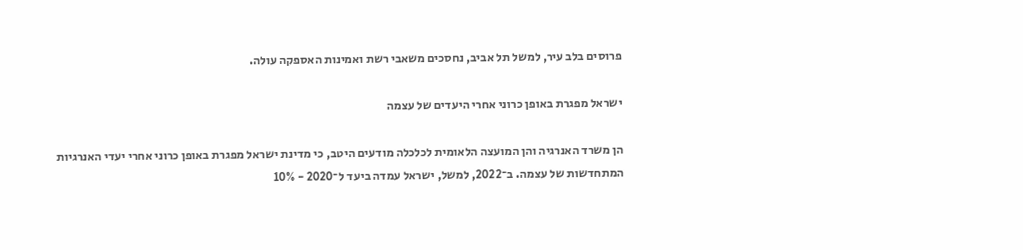פרוסים בלב עיר, למשל תל אביב, נחסכים משאבי רשת ואמינות האספקה עולה.

ישראל מפגרת באופן כרוני אחרי היעדים של עצמה

הן משרד האנרגיה והן המועצה הלאומית לכלכלה מודעים היטב, כי מדינת ישראל מפגרת באופן כרוני אחרי יעדי האנרגיות המתחדשות של עצמה. ב־2022, למשל, ישראל עמדה ביעד ל־2020 - 10%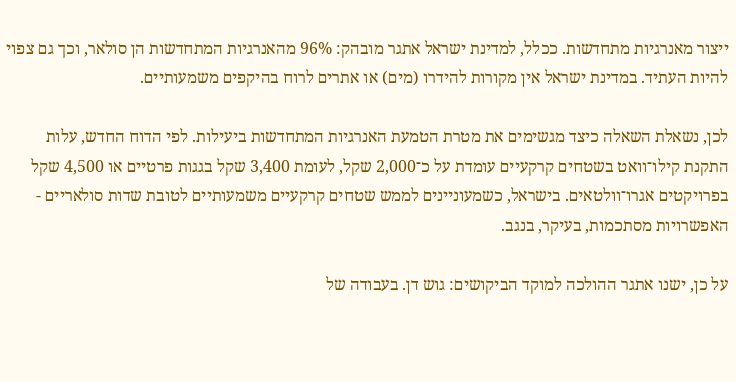ייצור מאנרגיות מתחדשות. ככלל, למדינת ישראל אתגר מובהק: 96% מהאנרגיות המתחדשות הן סולאר, וכך גם צפוי להיות העתיד. במדינת ישראל אין מקורות להידרו (מים) או אתרים לרוח בהיקפים משמעותיים.

לכן, נשאלת השאלה כיצד מגשימים את מטרת הטמעת האנרגיות המתחדשות ביעילות. לפי הדוח החדש, עלות התקנת קילו־וואט בשטחים קרקעיים עומדת על כ־2,000 שקל, לעומת 3,400 שקל בגגות פרטיים או 4,500 שקל בפרויקטים אגרו־וולטאים. בישראל, כשמעוניינים לממש שטחים קרקעיים משמעותיים לטובת שדות סולאריים - האפשרויות מסתכמות, בעיקר, בנגב.

על כן, ישנו אתגר ההולכה למוקד הביקושים: גוש דן. בעבודה של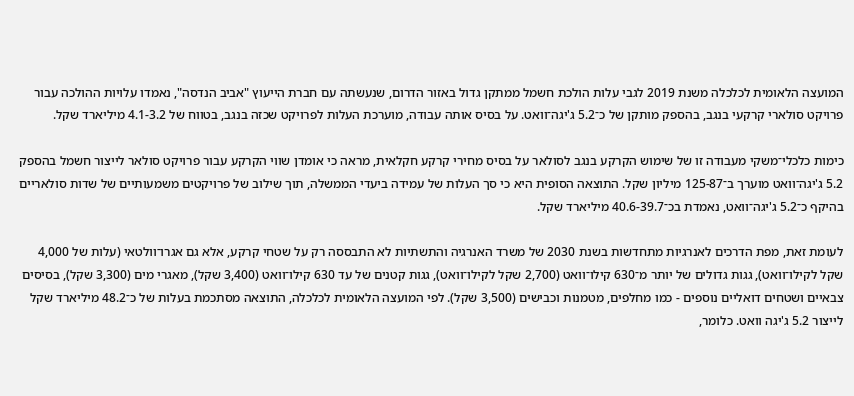המועצה הלאומית לכלכלה משנת 2019 לגבי עלות הולכת חשמל ממתקן גדול באזור הדרום, שנעשתה עם חברת הייעוץ "אביב הנדסה", נאמדו עלויות ההולכה עבור פרויקט סולארי קרקעי בנגב, בהספק מותקן של כ־5.2 ג'יגה־וואט. על בסיס אותה עבודה, מוערכת העלות לפרויקט שכזה בנגב, בטווח של 4.1-3.2 מיליארד שקל.

כימות כלכלי־משקי מעבודה זו של שימוש הקרקע בנגב לסולאר על בסיס מחירי קרקע חקלאית, מראה כי אומדן שווי הקרקע עבור פרויקט סולאר לייצור חשמל בהספק 5.2 ג'יגה־וואט מוערך ב־125-87 מיליון שקל. התוצאה הסופית היא כי סך העלות של עמידה ביעדי הממשלה, תוך שילוב של פרויקטים משמעותיים של שדות סולאריים בהיקף כ־5.2 ג'יגה־וואט, נאמדת בכ־40.6-39.7 מיליארד שקל.

לעומת זאת, מפת הדרכים לאנרגיות מתחדשות בשנת 2030 של משרד האנרגיה והתשתיות לא התבססה רק על שטחי קרקע, אלא גם אגרו־וולטאי (עלות של 4,000 שקל לקילו־וואט), גגות גדולים של יותר מ־630 קילו־וואט (2,700 שקל לקילו־וואט), גגות קטנים של עד 630 קילו־וואט (3,400 שקל), מאגרי מים (3,300 שקל), בסיסים צבאיים ושטחים דואליים נוספים - כמו מחלפים, מטמנות וכבישים (3,500 שקל). לפי המועצה הלאומית לכלכלה, התוצאה מסתכמת בעלות של כ־48.2 מיליארד שקל לייצור 5.2 ג'יגה וואט. כלומר,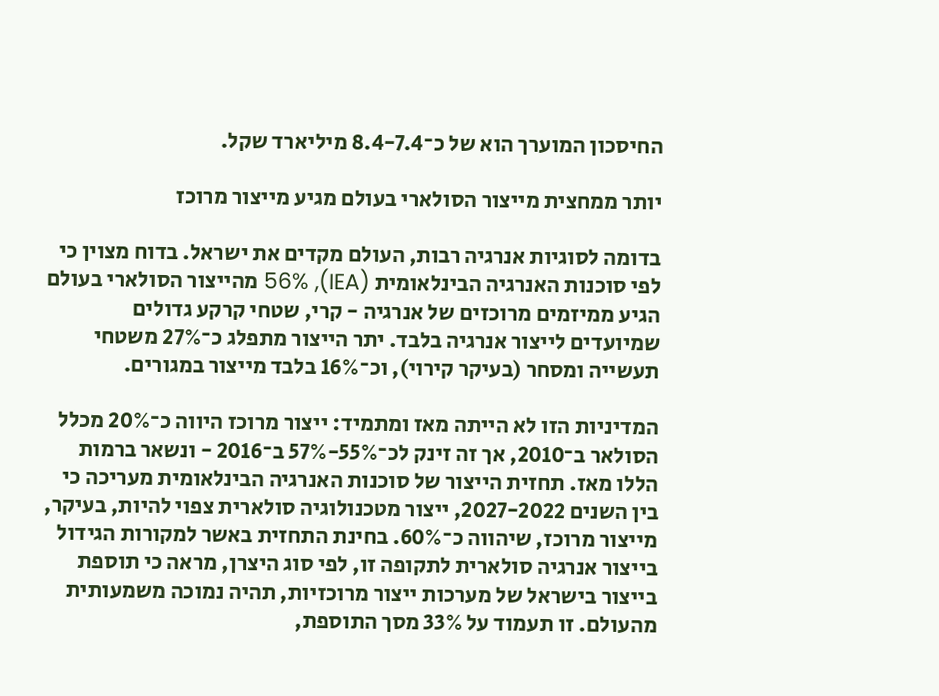החיסכון המוערך הוא של כ־8.4-7.4 מיליארד שקל.

יותר ממחצית מייצור הסולארי בעולם מגיע מייצור מרוכז

בדומה לסוגיות אנרגיה רבות, העולם מקדים את ישראל. בדוח מצוין כי לפי סוכנות האנרגיה הבינלאומית (IEA), 56% מהייצור הסולארי בעולם הגיע ממיזמים מרוכזים של אנרגיה - קרי, שטחי קרקע גדולים שמיועדים לייצור אנרגיה בלבד. יתר הייצור מתפלג כ־27% משטחי תעשייה ומסחר (בעיקר קירוי), וכ־16% בלבד מייצור במגורים.

המדיניות הזו לא הייתה מאז ומתמיד: ייצור מרוכז היווה כ־20% מכלל הסולאר ב־2010, אך זה זינק לכ־55%-57% ב־2016 - ונשאר ברמות הללו מאז. תחזית הייצור של סוכנות האנרגיה הבינלאומית מעריכה כי בין השנים 2027-2022, ייצור מטכנולוגיה סולארית צפוי להיות, בעיקר, מייצור מרוכז, שיהווה כ־60%. בחינת התחזית באשר למקורות הגידול בייצור אנרגיה סולארית לתקופה זו, לפי סוג היצרן, מראה כי תוספת בייצור בישראל של מערכות ייצור מרוכזיות, תהיה נמוכה משמעותית מהעולם. זו תעמוד על 33% מסך התוספת,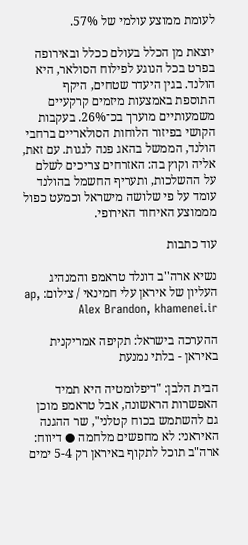לעומת ממוצע עולמי של 57%.

יוצאת מן הכלל בעולם ככלל ובאירופה בפרט בכל הנוגע לפילוח הסולאר, היא הולנד. בגין היעדר שטחים, היקף התוספת באמצעות מיזמים קרקעיים משמעותיים מוערך בכ־26%. בעקבות הקושי בפיזור הלוחות הסולאריים ברחבי הולנד, הממשל בהאג פנה לגגות. עם זאת, אליה וקוץ בה: האזרחים צריכים לשלם על ההשלכות, ותעריף החשמל בהולנד עומד על פי שלושה מישראל וכמעט כפול מממוצע האיחוד האירופי.

עוד כתבות

נשיא ארה''ב דונלד טראמפ והמנהיג העליון של איראן עלי חמינאי / צילום: ap, Alex Brandon, khamenei.ir

ההערכה בישראל: תקיפה אמריקנית באיראן - בלתי נמנעת

הבית הלבן: "דיפלומטיה היא תמיד האפשרות הראשונה, אבל טראמפ מוכן גם להשתמש בכוח קטלני", שר ההגנה האיראני: לא מחפשים מלחמה ● דיווח: ארה"ב תוכל לתקוף באיראן רק 5-4 ימים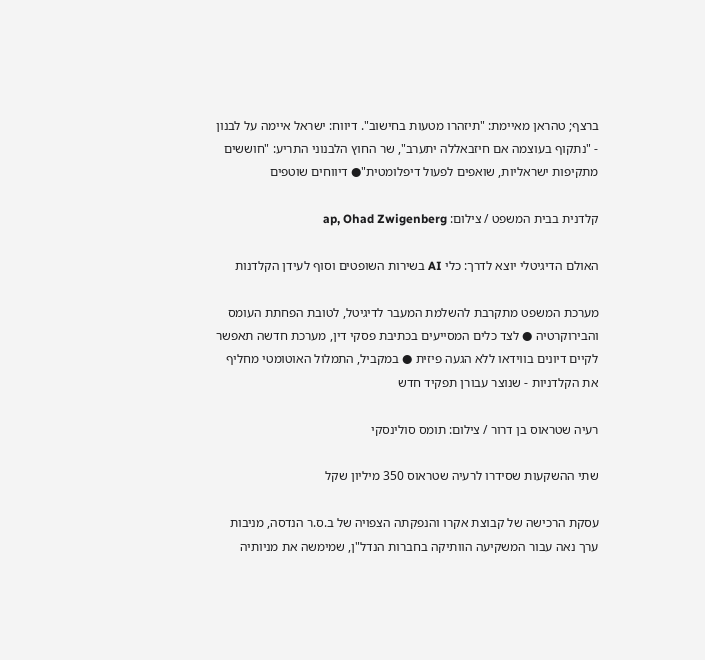ברצף; טהראן מאיימת: "תיזהרו מטעות בחישוב". דיווח: ישראל איימה על לבנון - "נתקוף בעוצמה אם חיזבאללה יתערב", שר החוץ הלבנוני התריע: "חוששים מתקיפות ישראליות, שואפים לפעול דיפלומטית"● דיווחים שוטפים

קלדנית בבית המשפט / צילום: ap, Ohad Zwigenberg

האולם הדיגיטלי יוצא לדרך: כלי AI בשירות השופטים וסוף לעידן הקלדנות

מערכת המשפט מתקרבת להשלמת המעבר לדיגיטל, לטובת הפחתת העומס והבירוקרטיה ● לצד כלים המסייעים בכתיבת פסקי דין, מערכת חדשה תאפשר לקיים דיונים בווידאו ללא הגעה פיזית ● במקביל, התמלול האוטומטי מחליף את הקלדניות - שנוצר עבורן תפקיד חדש

רעיה שטראוס בן דרור / צילום: תומס סולינסקי

שתי ההשקעות שסידרו לרעיה שטראוס 350 מיליון שקל

עסקת הרכישה של קבוצת אקרו והנפקתה הצפויה של ב.ס.ר הנדסה, מניבות ערך נאה עבור המשקיעה הוותיקה בחברות הנדל"ן, שמימשה את מניותיה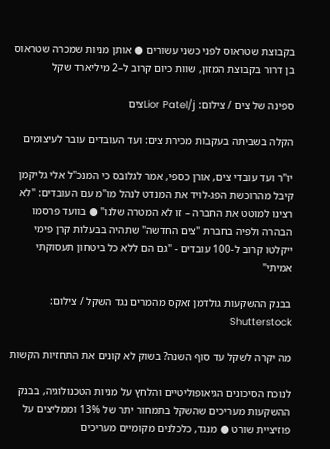בקבוצת שטראוס לפני כשני עשורים ● אותן מניות שמכרה שטראוס בן דרור בקבוצת המזון, שוות כיום קרוב ל–2 מיליארד שקל

ספינה של צים / צילום: Lior Patel/jצים

הקלה בשביתה בעקבות מכירת צים: ועד העובדים עובר לעיצומים

יו"ר ועד עובדי צים, אורן כספי, אמר לגלובס כי המנכ"ל אלי גליקמן קיבל מהרוכשת הפג-לויד את המנדט לנהל מו"מ עם העובדים: "לא רצינו למוטט את החברה – זו לא המטרה שלנו" ● בוועד פרסמו הבהרה ולפיה בחברת "צים החדשה" שתהיה בבעלות קרן פימי ייקלטו קרוב ל-100 עובדים - "גם הם ללא כל ביטחון תעסוקתי אמיתי"

בבנק ההשקעות גולדמן זאקס מהמרים נגד השקל / צילום: Shutterstock

מה יקרה לשקל עד סוף השנה? בשוק לא קונים את התחזיות הקשות

לנוכח הסיכונים הגיאופוליטיים והלחץ על מניות הטכנולוגיה, בבנק ההשקעות מעריכים שהשקל בתמחור יתר של 13% וממליצים על פוזיציית שורט ● מנגד, כלכלנים מקומיים מעריכים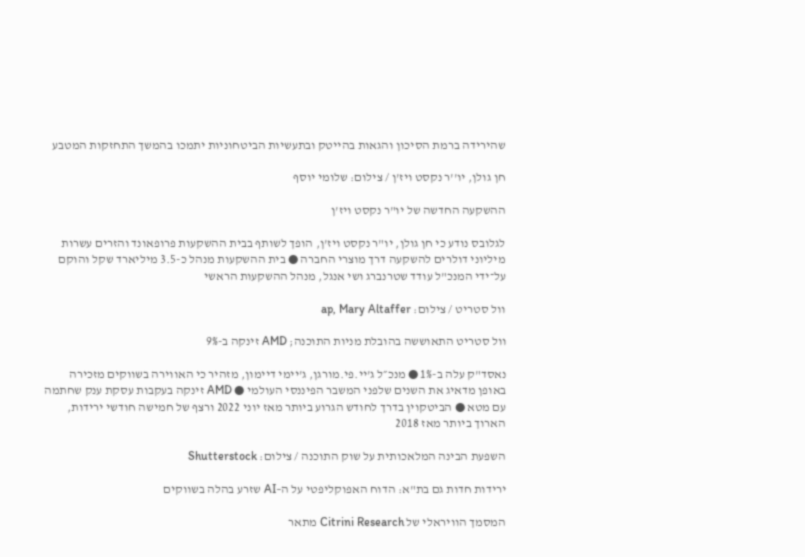שהירידה ברמת הסיכון והגאות בהייטק ובתעשיות הביטחוניות יתמכו בהמשך התחזקות המטבע

חן גולן, יו''ר נקסט ויז'ן / צילום: שלומי יוסף

ההשקעה החדשה של יו"ר נקסט ויז'ן

לגלובס נודע כי חן גולן, יו"ר נקסט ויז'ן, הופך לשותף בבית ההשקעות פרופאונד והזרים עשרות מיליוני דולרים להשקעה דרך מוצרי החברה ● בית ההשקעות מנהל כ-3.5 מיליארד שקל והוקם על־ידי המנכ"ל עודד שטרנברג ושי אנגל, מנהל ההשקעות הראשי

וול סטריט / צילום: ap, Mary Altaffer

וול סטריט התאוששה בהובלת מניות התוכנה; AMD זינקה ב-9%

נאסד"ק עלה ב-1% ● מנכ״ל ג'יי.פי.מורגן, ג'יימי דיימון, מזהיר כי האווירה בשווקים מזכירה באופן מדאיג את השנים שלפני המשבר הפיננסי העולמי ● AMD זינקה בעקבות עסקת ענק שחתמה עם מטא ● הביטקוין בדרך לחודש הגרוע ביותר מאז יוני 2022 ורצף של חמישה חודשי ירידות, הארוך ביותר מאז 2018

השפעת הבינה המלאכותית על שוק התוכנה / צילום: Shutterstock

ירידות חדות גם בת"א: הדוח האפוקליפטי על ה–AI שזרע בהלה בשווקים

המסמך הוויראלי של Citrini Research מתאר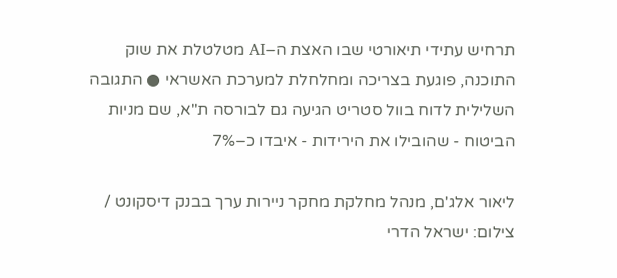תרחיש עתידי תיאורטי שבו האצת ה–AI מטלטלת את שוק התוכנה, פוגעת בצריכה ומחלחלת למערכת האשראי ● התגובה השלילית לדוח בוול סטריט הגיעה גם לבורסה ת"א, שם מניות הביטוח - שהובילו את הירידות - איבדו כ–7%

ליאור אלג'ם, מנהל מחלקת מחקר ניירות ערך בבנק דיסקונט / צילום: ישראל הדרי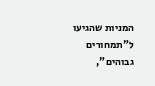המניות שהגיעו ל"תמחורים גבוהים",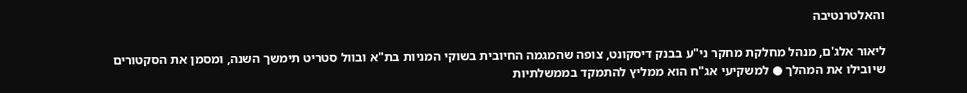והאלטרנטיבה

ליאור אלג'ם, מנהל מחלקת מחקר ני"ע בבנק דיסקונט, צופה שהמגמה החיובית בשוקי המניות בת"א ובוול סטריט תימשך השנה, ומסמן את הסקטורים שיובילו את המהלך ● למשקיעי אג"ח הוא ממליץ להתמקד בממשלתיות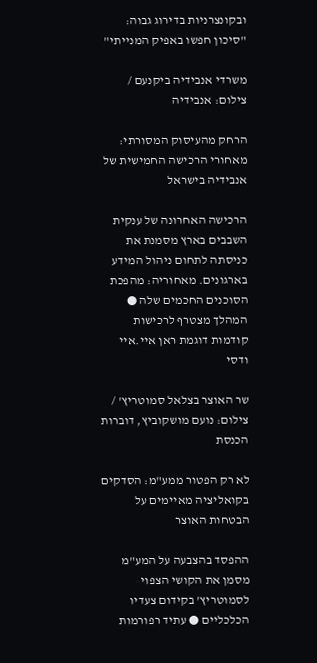ובקונצרניות בדירוג גבוה: "סיכון חפשו באפיק המנייתי"

משרדי אנבידיה ביקנעם / צילום: אנבידיה

הרחק מהעיסוק המסורתי: מאחורי הרכישה החמישית של אנבידיה בישראל

הרכישה האחרונה של ענקית השבבים בארץ מסמנת את כניסתה לתחום ניהול המידע בארגונים. מאחוריה: מהפכת הסוכנים החכמים שלה ● המהלך מצטרף לרכישות קודמות דוגמת ראן איי.איי ודסי

שר האוצר בצלאל סמוטריץ' / צילום: נועם מושקוביץ, דוברות הכנסת

לא רק הפטור ממע"מ: הסדקים בקואליציה מאיימים על הבטחות האוצר

ההפסד בהצבעה על המע"מ מסמן את הקושי הצפוי לסמוטריץ' בקידום צעדיו הכלכליים ● עתיד רפורמות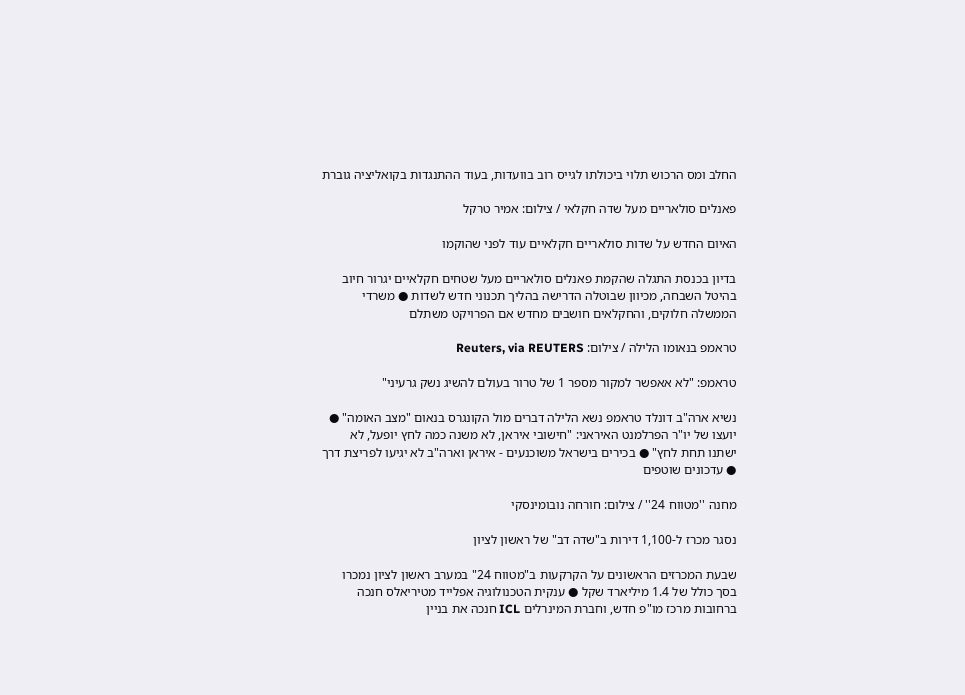החלב ומס הרכוש תלוי ביכולתו לגייס רוב בוועדות, בעוד ההתנגדות בקואליציה גוברת

פאנלים סולאריים מעל שדה חקלאי / צילום: אמיר טרקל

האיום החדש על שדות סולאריים חקלאיים עוד לפני שהוקמו

בדיון בכנסת התגלה שהקמת פאנלים סולאריים מעל שטחים חקלאיים יגרור חיוב בהיטל השבחה, מכיוון שבוטלה הדרישה בהליך תכנוני חדש לשדות ● משרדי הממשלה חלוקים, והחקלאים חושבים מחדש אם הפרויקט משתלם

טראמפ בנאומו הלילה / צילום: Reuters, via REUTERS

טראמפ: "לא אאפשר למקור מספר 1 של טרור בעולם להשיג נשק גרעיני"

נשיא ארה"ב דונלד טראמפ נשא הלילה דברים מול הקונגרס בנאום "מצב האומה" ● יועצו של יו"ר הפרלמנט האיראני: "חישובי איראן, לא משנה כמה לחץ יופעל, לא ישתנו תחת לחץ" ● בכירים בישראל משוכנעים - איראן וארה"ב לא יגיעו לפריצת דרך ● עדכונים שוטפים

מחנה ''מטווח 24'' / צילום: חורחה נובומינסקי

נסגר מכרז ל-1,100 דירות ב"שדה דב" של ראשון לציון

שבעת המכרזים הראשונים על הקרקעות ב"מטווח 24" במערב ראשון לציון נמכרו בסך כולל של 1.4 מיליארד שקל ● ענקית הטכנולוגיה אפלייד מטיריאלס חנכה ברחובות מרכז מו"פ חדש, וחברת המינרלים ICL חנכה את בניין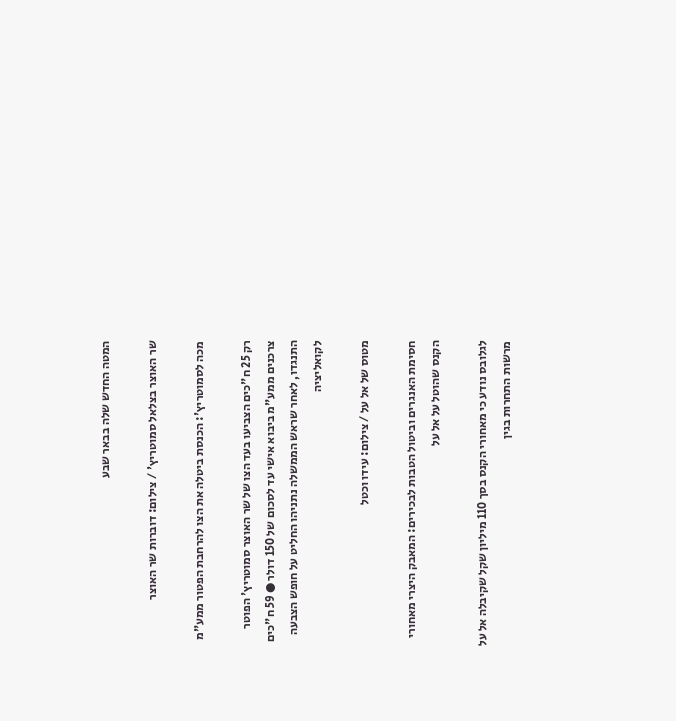המטה החדש שלה בבאר שבע

שר האוצר בצלאל סמוטריץ' / צילום: דוברות שר האוצר

מכה לסמוטריץ': הכנסת ביטלה את הצו להרחבת הפטור ממע"מ

רק 25 ח"כים הצביעו בעד הצו של שר האוצר סמוטריץ' הפוטר צרכנים ממע"מ ביבוא אישי עד לסכום של 150 דולר ● 59 ח"כים התנגדו, לאחר שראש הממשלה נתניהו החליט על חופש הצבעה לקואליציה

מטוס של אל על / צילום: עידו וכטל

חסימת האנגרים וביטול הטבות לבכירים: המאבק היצרי מאחורי הקנס שהוטל על אל על

לגלובס נודע כי מאחורי הקנס בסך 110 מיליון שקל שקיבלה אל על מרשות התחרות בגין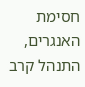חסימת האנגרים, התנהל קרב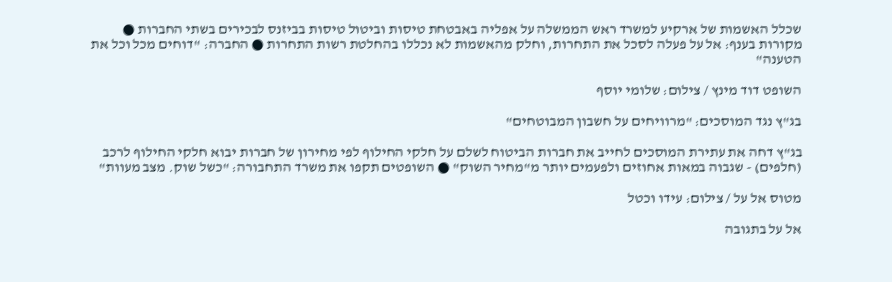שכלל האשמות של ארקיע למשרד ראש הממשלה על אפליה באבטחת טיסות וביטול טיסות בביזנס לבכירים בשתי החברות ● מקורות בענף: אל על פעלה לסכל את התחרות, וחלק מהאשמות לא נכללו בהחלטת רשות התחרות ● החברה: "דוחים מכל וכל את הטענה"

השופט דוד מינץ / צילום: שלומי יוסף

בג"ץ נגד המוסכים: "מרוויחים על חשבון המבוטחים"

בג"ץ דחה את עתירת המוסכים לחייב את חברות הביטוח לשלם על חלקי החילוף לפי מחירון של חברות יבוא חלקי החילוף לרכב (חלפים) - שגבוה במאות אחוזים ולפעמים יותר מ"מחיר השוק" ● השופטים תקפו את משרד התחבורה: "כשל שוק. מצב מעוות"

מטוס אל על / צילום: עידו וכטל

אל על בתגובה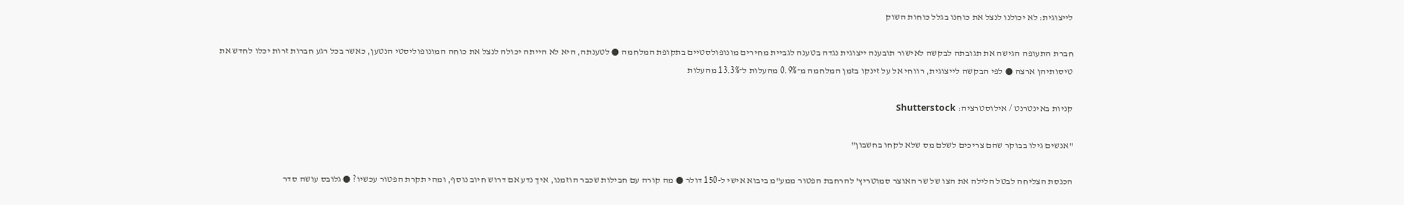לייצוגית: לא יכולנו לנצל את כוחנו בגלל כוחות השוק

חברת התעופה הגישה את תגובתה לבקשה לאישור תובענה ייצוגית נגדה בטענה לגביית מחירים מונופולסטיים בתקופת המלחמה ● לטענתה, היא לא הייתה יכולה לנצל את כוחה המונופוליסטי הנטען, כאשר בכל רגע חברות זרות יכלו לחדש את טיסותיהן ארצה ● לפי הבקשה לייצוגית, רווחי אל על זינקו בזמן המלחמה מ־0.9% מהעלות ל־13.3% מהעלות

קניות באינטרנט / אילוסטרציה: Shutterstock

"אנשים גילו בבוקר שהם צריכים לשלם מס שלא לקחו בחשבון"

הכנסת הצליחה לבטל הלילה את הצו של שר האוצר סמוטריץ' להרחבת הפטור ממע"מ ביבוא אישי ל-150 דולר ● מה קורה עם חבילות שכבר הוזמנו, איך נדע אם דרוש חיוב נוסף, ומהי תקרת הפטור עכשיו? ● גלובס עושה סדר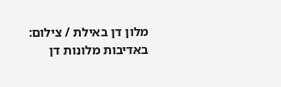מלון דן באילת / צילום: באדיבות מלונות דן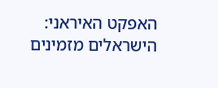האפקט האיראני: הישראלים מזמינים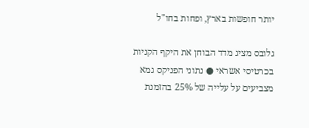יותר חופשות בארץ, ופחות בחו"ל

גלובס מציג מדד הבוחן את היקף הקניות בכרטיסי אשראי ● נתוני הפניקס גמא מצביעים על עלייה של 25% בהזמנת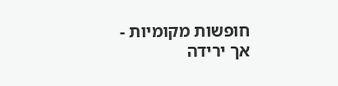חופשות מקומיות - אך ירידה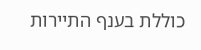כוללת בענף התיירות